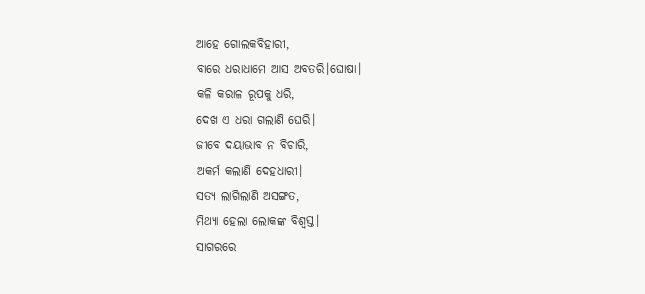ଆହେ ଗୋଲକବିହାରୀ,
ବାରେ ଧରାଧାମେ ଆସ ଅବତରି।ଘୋଷା।
କଳି କରାଳ ରୂପକୁ ଧରି,
ଦେଖ ଏ ଧରା ଗଲାଣି ଘେରି।
ଜୀବେ ଦୟାଭାବ ନ ବିଚାରି,
ଅକର୍ମ କଲାଣି ଦେହଧାରୀ।
ସତ୍ୟ ଲାଗିଲାଣି ଅସଙ୍ଗତ,
ମିଥ୍ୟା ହେଲା ଲୋକଙ୍କ ବିଶ୍ଵସ୍ତ।
ସାଗରରେ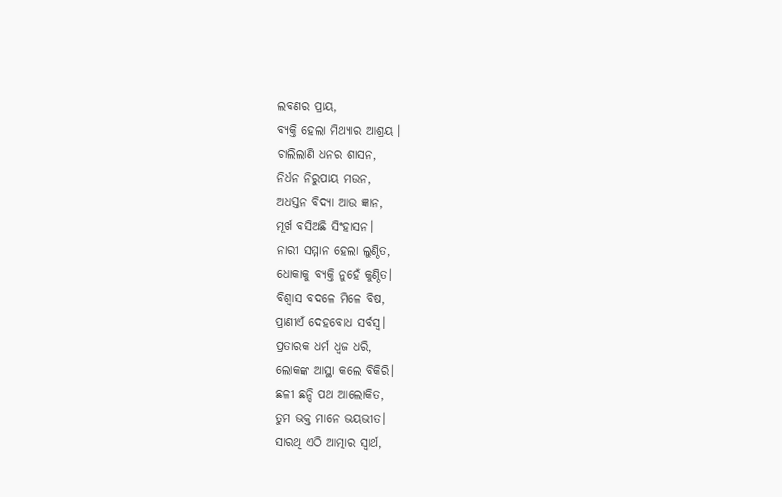ଲବଣର ପ୍ରାୟ,
ବ୍ୟକ୍ତି ହେଲା ମିଥ୍ୟାର ଆଶ୍ରୟ ।
ଚାଲିଲାଣି ଧନର ଶାସନ,
ନିର୍ଧନ ନିରୁପାୟ ମଉନ,
ଅଧସ୍ତନ ବିଦ୍ୟା ଆଉ ଜ୍ଞାନ,
ମୂର୍ଖ ବସିଅଛି ସିଂହାସନ।
ନାରୀ ସମ୍ମାନ ହେଲା ଲୁଣ୍ଠିତ,
ଧୋକାକୁ ବ୍ୟକ୍ତି ନୁହେଁ କୁଣ୍ଠିତ।
ବିଶ୍ଵାସ ବଦଳେ ମିଳେ ବିଷ,
ପ୍ରାଣୀଏଁ ଦେହବୋଧ ସର୍ବସ୍ଵ।
ପ୍ରତାରକ ଧର୍ମ ଧ୍ଵଜ ଧରି,
ଲୋକଙ୍କ ଆସ୍ଥା କଲେ ବିକିରି।
ଛଳୀ ଛନ୍ଦି ପଥ ଆଲୋକିତ,
ତୁମ ଭକ୍ତ ମାନେ ଭୟଭୀତ।
ସାରଥି ଏଠି ଆତ୍ମାର ସ୍ଵାର୍ଥ,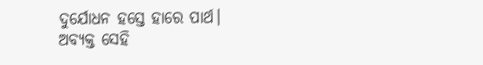ଦୁର୍ଯୋଧନ ହସ୍ତେ ହାରେ ପାର୍ଥ।
ଅବ୍ୟକ୍ତ ସେହି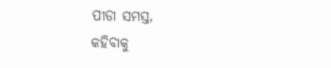ପୀଡା ସମସ୍ତ,
କହିବାକୁ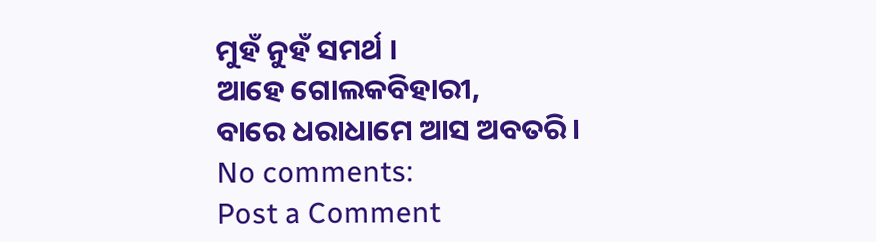ମୁହଁ ନୁହଁ ସମର୍ଥ ।
ଆହେ ଗୋଲକବିହାରୀ,
ବାରେ ଧରାଧାମେ ଆସ ଅବତରି।
No comments:
Post a Comment